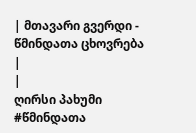| მთავარი გვერდი - წმინდათა ცხოვრება |
|
ღირსი პახუმი
#წმინდათა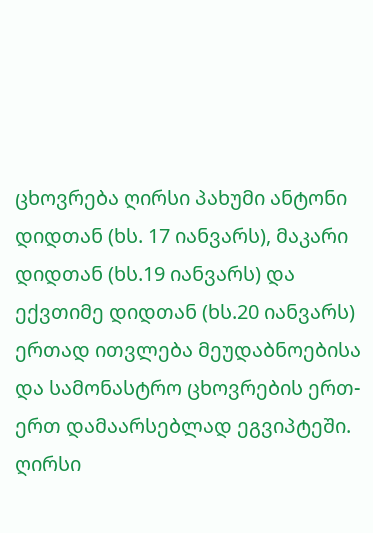ცხოვრება ღირსი პახუმი ანტონი დიდთან (ხს. 17 იანვარს), მაკარი დიდთან (ხს.19 იანვარს) და ექვთიმე დიდთან (ხს.20 იანვარს) ერთად ითვლება მეუდაბნოებისა და სამონასტრო ცხოვრების ერთ-ერთ დამაარსებლად ეგვიპტეში. ღირსი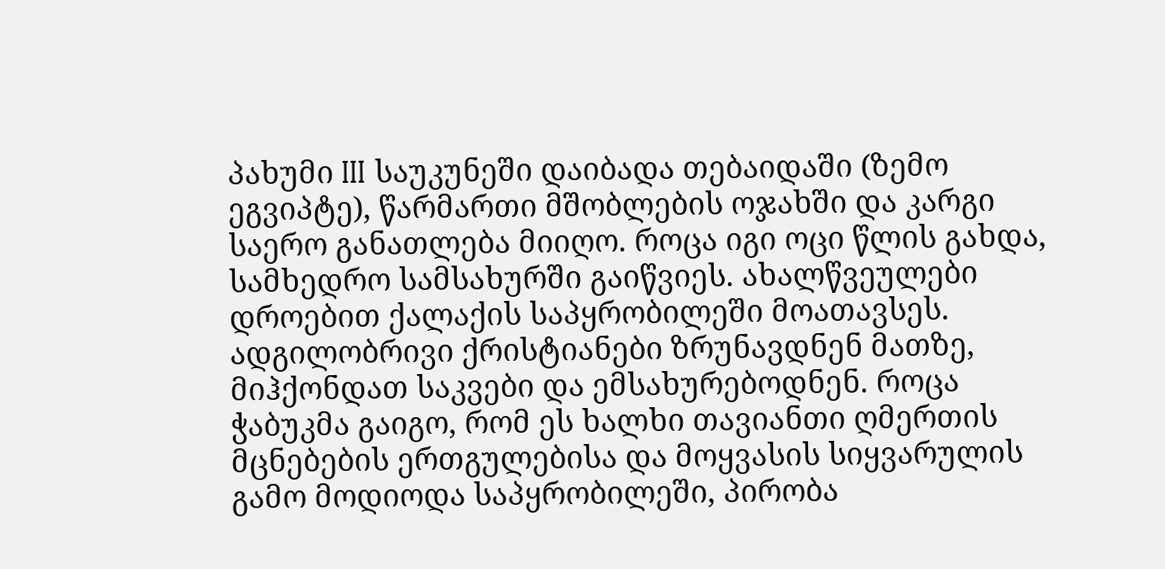პახუმი III საუკუნეში დაიბადა თებაიდაში (ზემო ეგვიპტე), წარმართი მშობლების ოჯახში და კარგი საერო განათლება მიიღო. როცა იგი ოცი წლის გახდა, სამხედრო სამსახურში გაიწვიეს. ახალწვეულები დროებით ქალაქის საპყრობილეში მოათავსეს. ადგილობრივი ქრისტიანები ზრუნავდნენ მათზე, მიჰქონდათ საკვები და ემსახურებოდნენ. როცა ჭაბუკმა გაიგო, რომ ეს ხალხი თავიანთი ღმერთის მცნებების ერთგულებისა და მოყვასის სიყვარულის გამო მოდიოდა საპყრობილეში, პირობა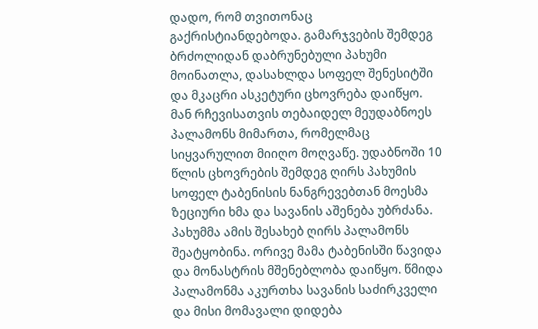დადო, რომ თვითონაც გაქრისტიანდებოდა. გამარჯვების შემდეგ ბრძოლიდან დაბრუნებული პახუმი მოინათლა, დასახლდა სოფელ შენესიტში და მკაცრი ასკეტური ცხოვრება დაიწყო. მან რჩევისათვის თებაიდელ მეუდაბნოეს პალამონს მიმართა, რომელმაც სიყვარულით მიიღო მოღვაწე. უდაბნოში 10 წლის ცხოვრების შემდეგ ღირს პახუმის სოფელ ტაბენისის ნანგრევებთან მოესმა ზეციური ხმა და სავანის აშენება უბრძანა. პახუმმა ამის შესახებ ღირს პალამონს შეატყობინა. ორივე მამა ტაბენისში წავიდა და მონასტრის მშენებლობა დაიწყო. წმიდა პალამონმა აკურთხა სავანის საძირკველი და მისი მომავალი დიდება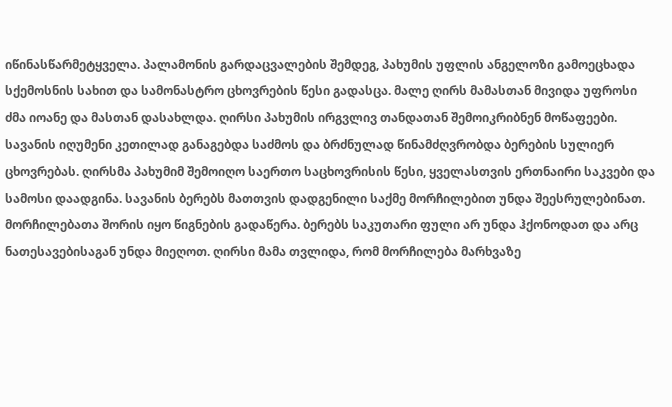იწინასწარმეტყველა. პალამონის გარდაცვალების შემდეგ, პახუმის უფლის ანგელოზი გამოეცხადა სქემოსნის სახით და სამონასტრო ცხოვრების წესი გადასცა. მალე ღირს მამასთან მივიდა უფროსი ძმა იოანე და მასთან დასახლდა. ღირსი პახუმის ირგვლივ თანდათან შემოიკრიბნენ მოწაფეები. სავანის იღუმენი კეთილად განაგებდა საძმოს და ბრძნულად წინამძღვრობდა ბერების სულიერ ცხოვრებას. ღირსმა პახუმიმ შემოიღო საერთო საცხოვრისის წესი, ყველასთვის ერთნაირი საკვები და სამოსი დაადგინა. სავანის ბერებს მათთვის დადგენილი საქმე მორჩილებით უნდა შეესრულებინათ. მორჩილებათა შორის იყო წიგნების გადაწერა. ბერებს საკუთარი ფული არ უნდა ჰქონოდათ და არც ნათესავებისაგან უნდა მიეღოთ. ღირსი მამა თვლიდა, რომ მორჩილება მარხვაზე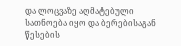და ლოცვაზე აღმატებული სათნოება იყო და ბერებისაგან წესების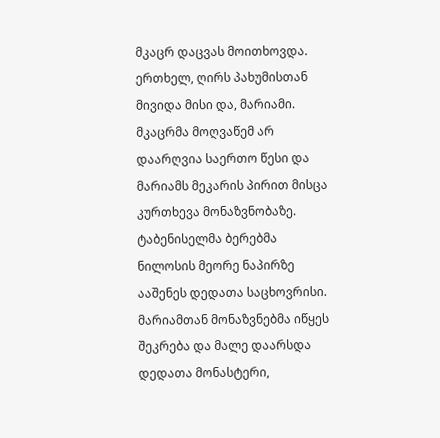მკაცრ დაცვას მოითხოვდა. ერთხელ, ღირს პახუმისთან მივიდა მისი და, მარიამი. მკაცრმა მოღვაწემ არ დაარღვია საერთო წესი და მარიამს მეკარის პირით მისცა კურთხევა მონაზვნობაზე. ტაბენისელმა ბერებმა ნილოსის მეორე ნაპირზე ააშენეს დედათა საცხოვრისი. მარიამთან მონაზვნებმა იწყეს შეკრება და მალე დაარსდა დედათა მონასტერი,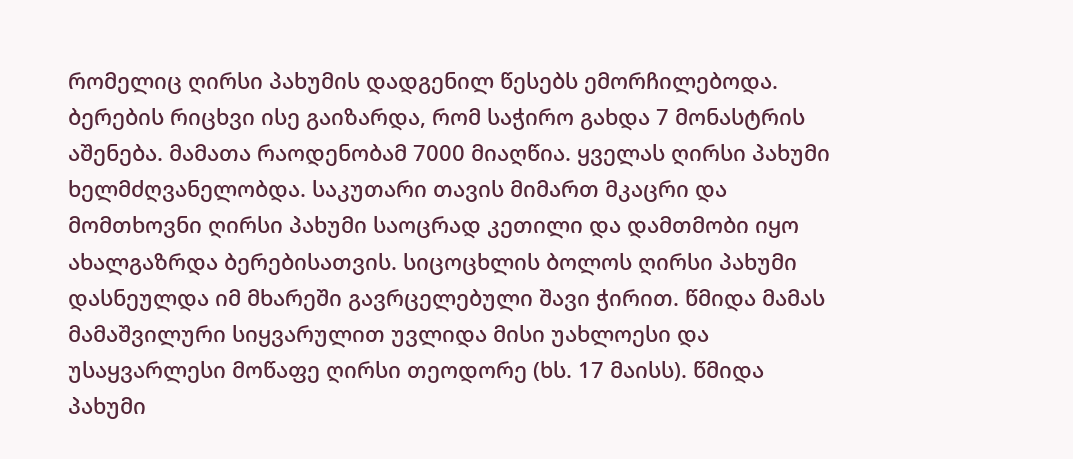რომელიც ღირსი პახუმის დადგენილ წესებს ემორჩილებოდა. ბერების რიცხვი ისე გაიზარდა, რომ საჭირო გახდა 7 მონასტრის აშენება. მამათა რაოდენობამ 7000 მიაღწია. ყველას ღირსი პახუმი ხელმძღვანელობდა. საკუთარი თავის მიმართ მკაცრი და მომთხოვნი ღირსი პახუმი საოცრად კეთილი და დამთმობი იყო ახალგაზრდა ბერებისათვის. სიცოცხლის ბოლოს ღირსი პახუმი დასნეულდა იმ მხარეში გავრცელებული შავი ჭირით. წმიდა მამას მამაშვილური სიყვარულით უვლიდა მისი უახლოესი და უსაყვარლესი მოწაფე ღირსი თეოდორე (ხს. 17 მაისს). წმიდა პახუმი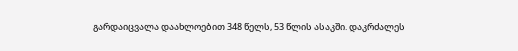გარდაიცვალა დაახლოებით 348 წელს, 53 წლის ასაკში. დაკრძალეს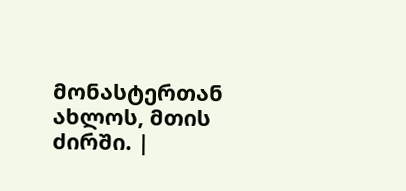მონასტერთან ახლოს, მთის ძირში. |